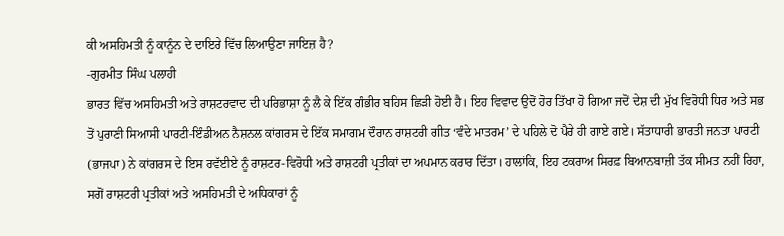ਕੀ ਅਸਹਿਮਤੀ ਨੂੰ ਕਾਨੂੰਨ ਦੇ ਦਾਇਰੇ ਵਿੱਚ ਲਿਆਉਣਾ ਜਾਇਜ਼ ਹੈ?
-ਗੁਰਮੀਤ ਸਿੰਘ ਪਲਾਹੀ
ਭਾਰਤ ਵਿੱਚ ਅਸਹਿਮਤੀ ਅਤੇ ਰਾਸ਼ਟਰਵਾਦ ਦੀ ਪਰਿਭਾਸ਼ਾ ਨੂੰ ਲੈ ਕੇ ਇੱਕ ਗੰਭੀਰ ਬਹਿਸ ਛਿੜੀ ਹੋਈ ਹੈ। ਇਹ ਵਿਵਾਦ ਉਦੋਂ ਹੋਰ ਤਿੱਖਾ ਹੋ ਗਿਆ ਜਦੋਂ ਦੇਸ਼ ਦੀ ਮੁੱਖ ਵਿਰੋਧੀ ਧਿਰ ਅਤੇ ਸਭ ਤੋਂ ਪੁਰਾਣੀ ਸਿਆਸੀ ਪਾਰਟੀ-ਇੰਡੀਅਨ ਨੈਸ਼ਨਲ ਕਾਂਗਰਸ ਦੇ ਇੱਕ ਸਮਾਗਮ ਦੌਰਾਨ ਰਾਸ਼ਟਰੀ ਗੀਤ ‘ਵੰਦੇ ਮਾਤਰਮ’ ਦੇ ਪਹਿਲੇ ਦੋ ਪੈਰੇ ਹੀ ਗਾਏ ਗਏ। ਸੱਤਾਧਾਰੀ ਭਾਰਤੀ ਜਨਤਾ ਪਾਰਟੀ (ਭਾਜਪਾ) ਨੇ ਕਾਂਗਰਸ ਦੇ ਇਸ ਰਵੱਈਏ ਨੂੰ ਰਾਸ਼ਟਰ-ਵਿਰੋਧੀ ਅਤੇ ਰਾਸ਼ਟਰੀ ਪ੍ਰਤੀਕਾਂ ਦਾ ਅਪਮਾਨ ਕਰਾਰ ਦਿੱਤਾ। ਹਾਲਾਂਕਿ, ਇਹ ਟਕਰਾਅ ਸਿਰਫ਼ ਬਿਆਨਬਾਜ਼ੀ ਤੱਕ ਸੀਮਤ ਨਹੀਂ ਰਿਹਾ, ਸਗੋਂ ਰਾਸ਼ਟਰੀ ਪ੍ਰਤੀਕਾਂ ਅਤੇ ਅਸਹਿਮਤੀ ਦੇ ਅਧਿਕਾਰਾਂ ਨੂੰ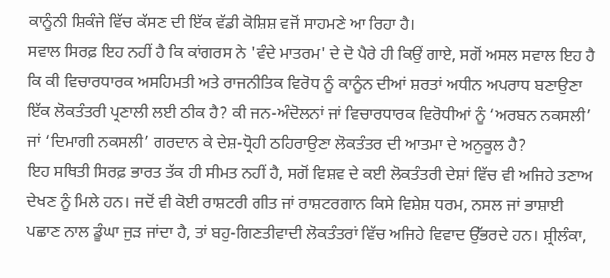ਕਾਨੂੰਨੀ ਸ਼ਿਕੰਜੇ ਵਿੱਚ ਕੱਸਣ ਦੀ ਇੱਕ ਵੱਡੀ ਕੋਸ਼ਿਸ਼ ਵਜੋਂ ਸਾਹਮਣੇ ਆ ਰਿਹਾ ਹੈ।
ਸਵਾਲ ਸਿਰਫ਼ ਇਹ ਨਹੀਂ ਹੈ ਕਿ ਕਾਂਗਰਸ ਨੇ 'ਵੰਦੇ ਮਾਤਰਮ' ਦੇ ਦੋ ਪੈਰੇ ਹੀ ਕਿਉਂ ਗਾਏ, ਸਗੋਂ ਅਸਲ ਸਵਾਲ ਇਹ ਹੈ ਕਿ ਕੀ ਵਿਚਾਰਧਾਰਕ ਅਸਹਿਮਤੀ ਅਤੇ ਰਾਜਨੀਤਿਕ ਵਿਰੋਧ ਨੂੰ ਕਾਨੂੰਨ ਦੀਆਂ ਸ਼ਰਤਾਂ ਅਧੀਨ ਅਪਰਾਧ ਬਣਾਉਣਾ ਇੱਕ ਲੋਕਤੰਤਰੀ ਪ੍ਰਣਾਲੀ ਲਈ ਠੀਕ ਹੈ? ਕੀ ਜਨ-ਅੰਦੋਲਨਾਂ ਜਾਂ ਵਿਚਾਰਧਾਰਕ ਵਿਰੋਧੀਆਂ ਨੂੰ ‘ਅਰਬਨ ਨਕਸਲੀ’ ਜਾਂ ‘ਦਿਮਾਗੀ ਨਕਸਲੀ’ ਗਰਦਾਨ ਕੇ ਦੇਸ਼-ਧ੍ਰੋਹੀ ਠਹਿਰਾਉਣਾ ਲੋਕਤੰਤਰ ਦੀ ਆਤਮਾ ਦੇ ਅਨੁਕੂਲ ਹੈ?
ਇਹ ਸਥਿਤੀ ਸਿਰਫ਼ ਭਾਰਤ ਤੱਕ ਹੀ ਸੀਮਤ ਨਹੀਂ ਹੈ, ਸਗੋਂ ਵਿਸ਼ਵ ਦੇ ਕਈ ਲੋਕਤੰਤਰੀ ਦੇਸ਼ਾਂ ਵਿੱਚ ਵੀ ਅਜਿਹੇ ਤਣਾਅ ਦੇਖਣ ਨੂੰ ਮਿਲੇ ਹਨ। ਜਦੋਂ ਵੀ ਕੋਈ ਰਾਸ਼ਟਰੀ ਗੀਤ ਜਾਂ ਰਾਸ਼ਟਰਗਾਨ ਕਿਸੇ ਵਿਸ਼ੇਸ਼ ਧਰਮ, ਨਸਲ ਜਾਂ ਭਾਸ਼ਾਈ ਪਛਾਣ ਨਾਲ ਡੂੰਘਾ ਜੁੜ ਜਾਂਦਾ ਹੈ, ਤਾਂ ਬਹੁ-ਗਿਣਤੀਵਾਦੀ ਲੋਕਤੰਤਰਾਂ ਵਿੱਚ ਅਜਿਹੇ ਵਿਵਾਦ ਉੱਭਰਦੇ ਹਨ। ਸ਼੍ਰੀਲੰਕਾ,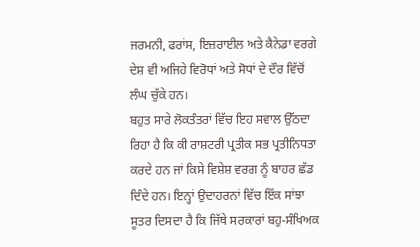ਜਰਮਨੀ, ਫਰਾਂਸ, ਇਜ਼ਰਾਈਲ ਅਤੇ ਕੈਨੇਡਾ ਵਰਗੇ ਦੇਸ਼ ਵੀ ਅਜਿਹੇ ਵਿਰੋਧਾਂ ਅਤੇ ਸੋਧਾਂ ਦੇ ਦੌਰ ਵਿੱਚੋਂ ਲੰਘ ਚੁੱਕੇ ਹਨ।
ਬਹੁਤ ਸਾਰੇ ਲੋਕਤੰਤਰਾਂ ਵਿੱਚ ਇਹ ਸਵਾਲ ਉੱਠਦਾ ਰਿਹਾ ਹੈ ਕਿ ਕੀ ਰਾਸ਼ਟਰੀ ਪ੍ਰਤੀਕ ਸਭ ਪ੍ਰਤੀਨਿਧਤਾ ਕਰਦੇ ਹਨ ਜਾਂ ਕਿਸੇ ਵਿਸ਼ੇਸ਼ ਵਰਗ ਨੂੰ ਬਾਹਰ ਛੱਡ ਦਿੰਦੇ ਹਨ। ਇਨ੍ਹਾਂ ਉਦਾਹਰਨਾਂ ਵਿੱਚ ਇੱਕ ਸਾਂਝਾ ਸੂਤਰ ਦਿਸਦਾ ਹੈ ਕਿ ਜਿੱਥੇ ਸਰਕਾਰਾਂ ਬਹੁ-ਸੰਖਿਅਕ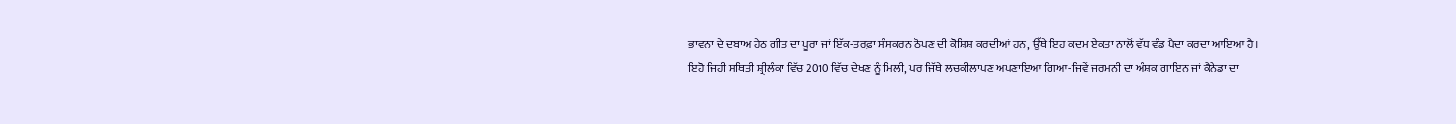ਭਾਵਨਾ ਦੇ ਦਬਾਅ ਹੇਠ ਗੀਤ ਦਾ ਪੂਰਾ ਜਾਂ ਇੱਕ-ਤਰਫ਼ਾ ਸੰਸਕਰਨ ਠੋਪਣ ਦੀ ਕੋਸ਼ਿਸ਼ ਕਰਦੀਆਂ ਹਨ, ਉੱਥੇ ਇਹ ਕਦਮ ਏਕਤਾ ਨਾਲੋਂ ਵੱਧ ਵੰਡ ਪੈਦਾ ਕਰਦਾ ਆਇਆ ਹੈ।
ਇਹੋ ਜਿਹੀ ਸਥਿਤੀ ਸ਼੍ਰੀਲੰਕਾ ਵਿੱਚ 2010 ਵਿੱਚ ਦੇਖਣ ਨੂੰ ਮਿਲੀ, ਪਰ ਜਿੱਥੇ ਲਚਕੀਲਾਪਣ ਅਪਣਾਇਆ ਗਿਆ-ਜਿਵੇਂ ਜਰਮਨੀ ਦਾ ਅੰਸ਼ਕ ਗਾਇਨ ਜਾਂ ਕੈਨੇਡਾ ਦਾ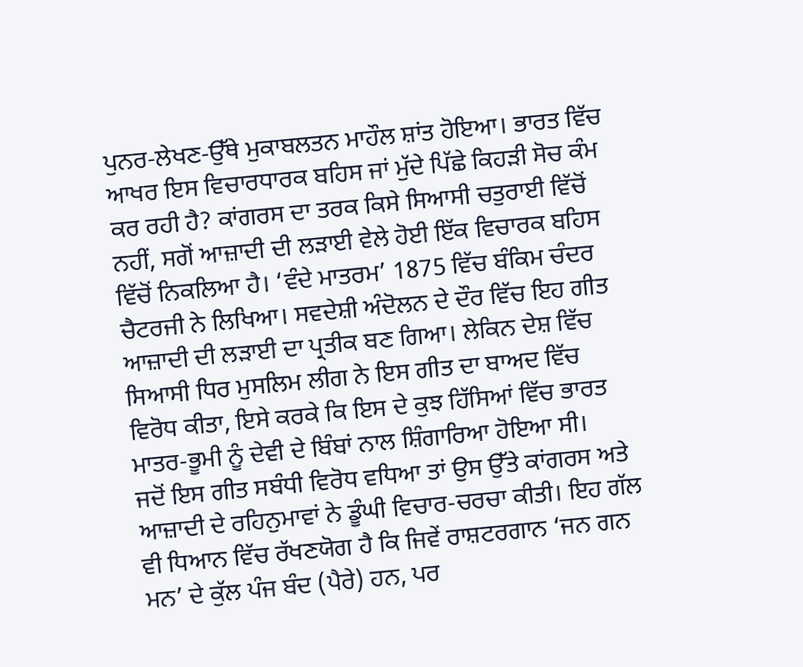ਪੁਨਰ-ਲੇਖਣ-ਉੱਥੇ ਮੁਕਾਬਲਤਨ ਮਾਹੌਲ ਸ਼ਾਂਤ ਹੋਇਆ। ਭਾਰਤ ਵਿੱਚ ਆਖਰ ਇਸ ਵਿਚਾਰਧਾਰਕ ਬਹਿਸ ਜਾਂ ਮੁੱਦੇ ਪਿੱਛੇ ਕਿਹੜੀ ਸੋਚ ਕੰਮ ਕਰ ਰਹੀ ਹੈ? ਕਾਂਗਰਸ ਦਾ ਤਰਕ ਕਿਸੇ ਸਿਆਸੀ ਚਤੁਰਾਈ ਵਿੱਚੋਂ ਨਹੀਂ, ਸਗੋਂ ਆਜ਼ਾਦੀ ਦੀ ਲੜਾਈ ਵੇਲੇ ਹੋਈ ਇੱਕ ਵਿਚਾਰਕ ਬਹਿਸ ਵਿੱਚੋਂ ਨਿਕਲਿਆ ਹੈ। ‘ਵੰਦੇ ਮਾਤਰਮ’ 1875 ਵਿੱਚ ਬੰਕਿਮ ਚੰਦਰ ਚੈਟਰਜੀ ਨੇ ਲਿਖਿਆ। ਸਵਦੇਸ਼ੀ ਅੰਦੋਲਨ ਦੇ ਦੌਰ ਵਿੱਚ ਇਹ ਗੀਤ ਆਜ਼ਾਦੀ ਦੀ ਲੜਾਈ ਦਾ ਪ੍ਰਤੀਕ ਬਣ ਗਿਆ। ਲੇਕਿਨ ਦੇਸ਼ ਵਿੱਚ ਸਿਆਸੀ ਧਿਰ ਮੁਸਲਿਮ ਲੀਗ ਨੇ ਇਸ ਗੀਤ ਦਾ ਬਾਅਦ ਵਿੱਚ ਵਿਰੋਧ ਕੀਤਾ, ਇਸੇ ਕਰਕੇ ਕਿ ਇਸ ਦੇ ਕੁਝ ਹਿੱਸਿਆਂ ਵਿੱਚ ਭਾਰਤ ਮਾਤਰ-ਭੂਮੀ ਨੂੰ ਦੇਵੀ ਦੇ ਬਿੰਬਾਂ ਨਾਲ ਸ਼ਿੰਗਾਰਿਆ ਹੋਇਆ ਸੀ।
ਜਦੋਂ ਇਸ ਗੀਤ ਸਬੰਧੀ ਵਿਰੋਧ ਵਧਿਆ ਤਾਂ ਉਸ ਉੱਤੇ ਕਾਂਗਰਸ ਅਤੇ ਆਜ਼ਾਦੀ ਦੇ ਰਹਿਨੁਮਾਵਾਂ ਨੇ ਡੂੰਘੀ ਵਿਚਾਰ-ਚਰਚਾ ਕੀਤੀ। ਇਹ ਗੱਲ ਵੀ ਧਿਆਨ ਵਿੱਚ ਰੱਖਣਯੋਗ ਹੈ ਕਿ ਜਿਵੇਂ ਰਾਸ਼ਟਰਗਾਨ ‘ਜਨ ਗਨ ਮਨ’ ਦੇ ਕੁੱਲ ਪੰਜ ਬੰਦ (ਪੈਰੇ) ਹਨ, ਪਰ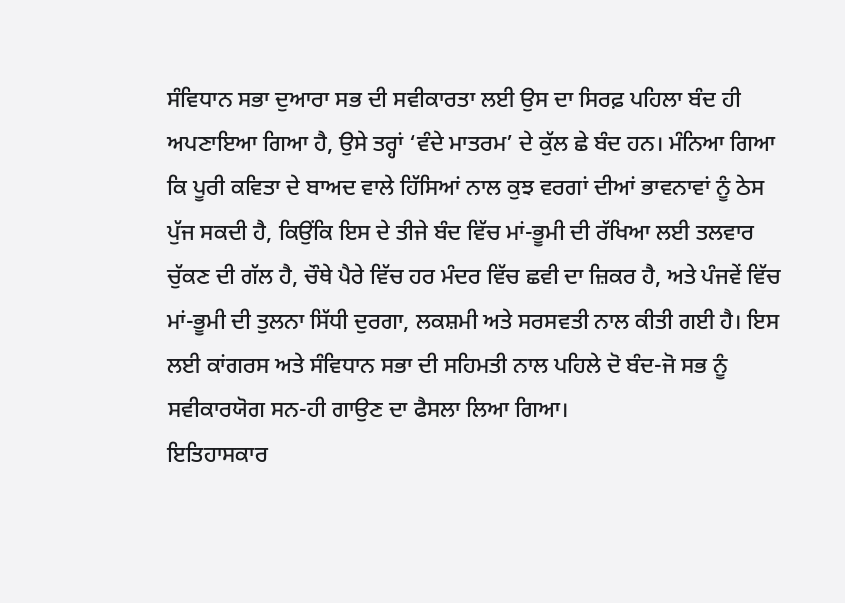ਸੰਵਿਧਾਨ ਸਭਾ ਦੁਆਰਾ ਸਭ ਦੀ ਸਵੀਕਾਰਤਾ ਲਈ ਉਸ ਦਾ ਸਿਰਫ਼ ਪਹਿਲਾ ਬੰਦ ਹੀ ਅਪਣਾਇਆ ਗਿਆ ਹੈ, ਉਸੇ ਤਰ੍ਹਾਂ ‘ਵੰਦੇ ਮਾਤਰਮ’ ਦੇ ਕੁੱਲ ਛੇ ਬੰਦ ਹਨ। ਮੰਨਿਆ ਗਿਆ ਕਿ ਪੂਰੀ ਕਵਿਤਾ ਦੇ ਬਾਅਦ ਵਾਲੇ ਹਿੱਸਿਆਂ ਨਾਲ ਕੁਝ ਵਰਗਾਂ ਦੀਆਂ ਭਾਵਨਾਵਾਂ ਨੂੰ ਠੇਸ ਪੁੱਜ ਸਕਦੀ ਹੈ, ਕਿਉਂਕਿ ਇਸ ਦੇ ਤੀਜੇ ਬੰਦ ਵਿੱਚ ਮਾਂ-ਭੂਮੀ ਦੀ ਰੱਖਿਆ ਲਈ ਤਲਵਾਰ ਚੁੱਕਣ ਦੀ ਗੱਲ ਹੈ, ਚੌਥੇ ਪੈਰੇ ਵਿੱਚ ਹਰ ਮੰਦਰ ਵਿੱਚ ਛਵੀ ਦਾ ਜ਼ਿਕਰ ਹੈ, ਅਤੇ ਪੰਜਵੇਂ ਵਿੱਚ ਮਾਂ-ਭੂਮੀ ਦੀ ਤੁਲਨਾ ਸਿੱਧੀ ਦੁਰਗਾ, ਲਕਸ਼ਮੀ ਅਤੇ ਸਰਸਵਤੀ ਨਾਲ ਕੀਤੀ ਗਈ ਹੈ। ਇਸ ਲਈ ਕਾਂਗਰਸ ਅਤੇ ਸੰਵਿਧਾਨ ਸਭਾ ਦੀ ਸਹਿਮਤੀ ਨਾਲ ਪਹਿਲੇ ਦੋ ਬੰਦ-ਜੋ ਸਭ ਨੂੰ ਸਵੀਕਾਰਯੋਗ ਸਨ-ਹੀ ਗਾਉਣ ਦਾ ਫੈਸਲਾ ਲਿਆ ਗਿਆ।
ਇਤਿਹਾਸਕਾਰ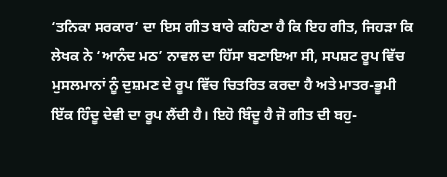‘ਤਨਿਕਾ ਸਰਕਾਰ’ ਦਾ ਇਸ ਗੀਤ ਬਾਰੇ ਕਹਿਣਾ ਹੈ ਕਿ ਇਹ ਗੀਤ, ਜਿਹੜਾ ਕਿ ਲੇਖਕ ਨੇ ‘ਆਨੰਦ ਮਠ’ ਨਾਵਲ ਦਾ ਹਿੱਸਾ ਬਣਾਇਆ ਸੀ, ਸਪਸ਼ਟ ਰੂਪ ਵਿੱਚ ਮੁਸਲਮਾਨਾਂ ਨੂੰ ਦੁਸ਼ਮਣ ਦੇ ਰੂਪ ਵਿੱਚ ਚਿਤਰਿਤ ਕਰਦਾ ਹੈ ਅਤੇ ਮਾਤਰ-ਭੂਮੀ ਇੱਕ ਹਿੰਦੂ ਦੇਵੀ ਦਾ ਰੂਪ ਲੈਂਦੀ ਹੈ। ਇਹੋ ਬਿੰਦੂ ਹੈ ਜੋ ਗੀਤ ਦੀ ਬਹੁ-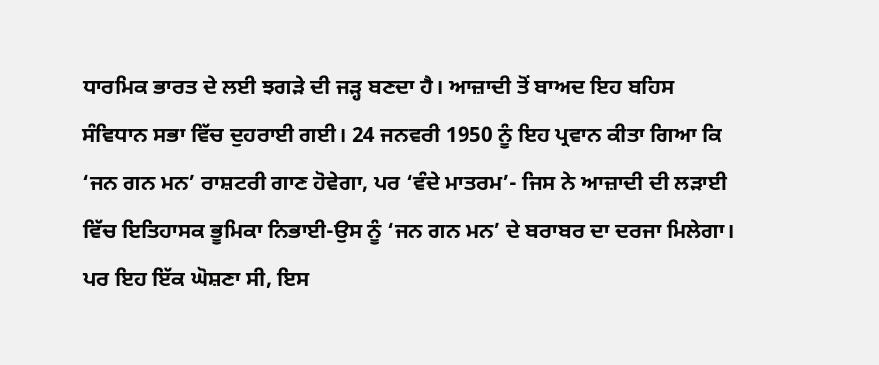ਧਾਰਮਿਕ ਭਾਰਤ ਦੇ ਲਈ ਝਗੜੇ ਦੀ ਜੜ੍ਹ ਬਣਦਾ ਹੈ। ਆਜ਼ਾਦੀ ਤੋਂ ਬਾਅਦ ਇਹ ਬਹਿਸ ਸੰਵਿਧਾਨ ਸਭਾ ਵਿੱਚ ਦੁਹਰਾਈ ਗਈ। 24 ਜਨਵਰੀ 1950 ਨੂੰ ਇਹ ਪ੍ਰਵਾਨ ਕੀਤਾ ਗਿਆ ਕਿ ‘ਜਨ ਗਨ ਮਨ’ ਰਾਸ਼ਟਰੀ ਗਾਣ ਹੋਵੇਗਾ, ਪਰ ‘ਵੰਦੇ ਮਾਤਰਮ’- ਜਿਸ ਨੇ ਆਜ਼ਾਦੀ ਦੀ ਲੜਾਈ ਵਿੱਚ ਇਤਿਹਾਸਕ ਭੂਮਿਕਾ ਨਿਭਾਈ-ਉਸ ਨੂੰ ‘ਜਨ ਗਨ ਮਨ’ ਦੇ ਬਰਾਬਰ ਦਾ ਦਰਜਾ ਮਿਲੇਗਾ। ਪਰ ਇਹ ਇੱਕ ਘੋਸ਼ਣਾ ਸੀ, ਇਸ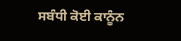ਸਬੰਧੀ ਕੋਈ ਕਾਨੂੰਨ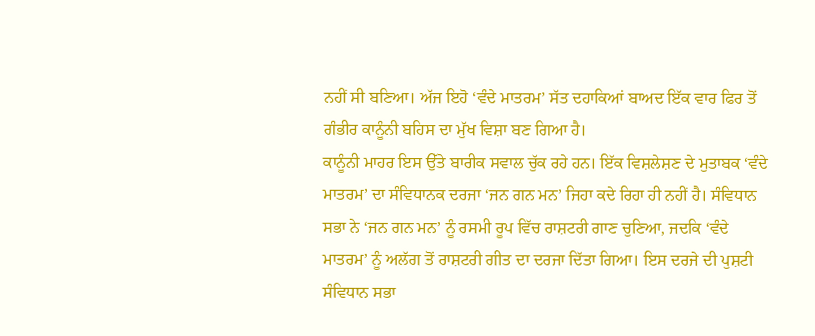ਨਹੀਂ ਸੀ ਬਣਿਆ। ਅੱਜ ਇਹੋ ‘ਵੰਦੇ ਮਾਤਰਮ’ ਸੱਤ ਦਹਾਕਿਆਂ ਬਾਅਦ ਇੱਕ ਵਾਰ ਫਿਰ ਤੋਂ ਗੰਭੀਰ ਕਾਨੂੰਨੀ ਬਹਿਸ ਦਾ ਮੁੱਖ ਵਿਸ਼ਾ ਬਣ ਗਿਆ ਹੈ।
ਕਾਨੂੰਨੀ ਮਾਹਰ ਇਸ ਉੱਤੇ ਬਾਰੀਕ ਸਵਾਲ ਚੁੱਕ ਰਹੇ ਹਨ। ਇੱਕ ਵਿਸ਼ਲੇਸ਼ਣ ਦੇ ਮੁਤਾਬਕ ‘ਵੰਦੇ ਮਾਤਰਮ’ ਦਾ ਸੰਵਿਧਾਨਕ ਦਰਜਾ ‘ਜਨ ਗਨ ਮਨ’ ਜਿਹਾ ਕਦੇ ਰਿਹਾ ਹੀ ਨਹੀਂ ਹੈ। ਸੰਵਿਧਾਨ ਸਭਾ ਨੇ ‘ਜਨ ਗਨ ਮਨ’ ਨੂੰ ਰਸਮੀ ਰੂਪ ਵਿੱਚ ਰਾਸ਼ਟਰੀ ਗਾਣ ਚੁਣਿਆ, ਜਦਕਿ ‘ਵੰਦੇ ਮਾਤਰਮ’ ਨੂੰ ਅਲੱਗ ਤੋਂ ਰਾਸ਼ਟਰੀ ਗੀਤ ਦਾ ਦਰਜਾ ਦਿੱਤਾ ਗਿਆ। ਇਸ ਦਰਜੇ ਦੀ ਪੁਸ਼ਟੀ ਸੰਵਿਧਾਨ ਸਭਾ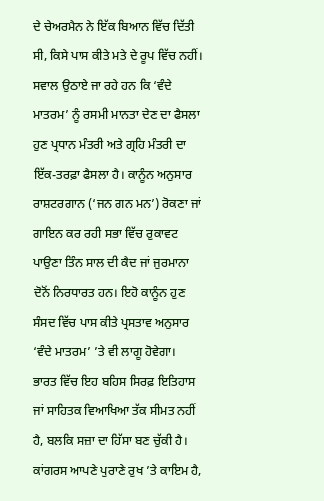ਦੇ ਚੇਅਰਮੈਨ ਨੇ ਇੱਕ ਬਿਆਨ ਵਿੱਚ ਦਿੱਤੀ ਸੀ, ਕਿਸੇ ਪਾਸ ਕੀਤੇ ਮਤੇ ਦੇ ਰੂਪ ਵਿੱਚ ਨਹੀਂ। ਸਵਾਲ ਉਠਾਏ ਜਾ ਰਹੇ ਹਨ ਕਿ ‘ਵੰਦੇ ਮਾਤਰਮ’ ਨੂੰ ਰਸਮੀ ਮਾਨਤਾ ਦੇਣ ਦਾ ਫੈਸਲਾ ਹੁਣ ਪ੍ਰਧਾਨ ਮੰਤਰੀ ਅਤੇ ਗ੍ਰਹਿ ਮੰਤਰੀ ਦਾ ਇੱਕ-ਤਰਫ਼ਾ ਫੈਸਲਾ ਹੈ। ਕਾਨੂੰਨ ਅਨੁਸਾਰ ਰਾਸ਼ਟਰਗਾਨ (‘ਜਨ ਗਨ ਮਨ’) ਰੋਕਣਾ ਜਾਂ ਗਾਇਨ ਕਰ ਰਹੀ ਸਭਾ ਵਿੱਚ ਰੁਕਾਵਟ ਪਾਉਣਾ ਤਿੰਨ ਸਾਲ ਦੀ ਕੈਦ ਜਾਂ ਜੁਰਮਾਨਾ ਦੋਨੋਂ ਨਿਰਧਾਰਤ ਹਨ। ਇਹੋ ਕਾਨੂੰਨ ਹੁਣ ਸੰਸਦ ਵਿੱਚ ਪਾਸ ਕੀਤੇ ਪ੍ਰਸਤਾਵ ਅਨੁਸਾਰ ‘ਵੰਦੇ ਮਾਤਰਮ’ ’ਤੇ ਵੀ ਲਾਗੂ ਹੋਵੇਗਾ।
ਭਾਰਤ ਵਿੱਚ ਇਹ ਬਹਿਸ ਸਿਰਫ਼ ਇਤਿਹਾਸ ਜਾਂ ਸਾਹਿਤਕ ਵਿਆਖਿਆ ਤੱਕ ਸੀਮਤ ਨਹੀਂ ਹੈ, ਬਲਕਿ ਸਜ਼ਾ ਦਾ ਹਿੱਸਾ ਬਣ ਚੁੱਕੀ ਹੈ। ਕਾਂਗਰਸ ਆਪਣੇ ਪੁਰਾਣੇ ਰੁਖ ’ਤੇ ਕਾਇਮ ਹੈ,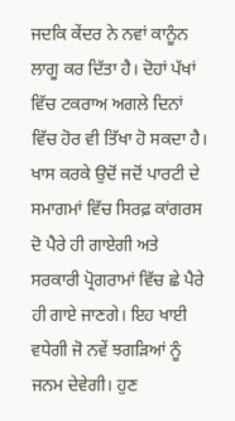ਜਦਕਿ ਕੇਂਦਰ ਨੇ ਨਵਾਂ ਕਾਨੂੰਨ ਲਾਗੂ ਕਰ ਦਿੱਤਾ ਹੈ। ਦੋਹਾਂ ਪੱਖਾਂ ਵਿੱਚ ਟਕਰਾਅ ਅਗਲੇ ਦਿਨਾਂ ਵਿੱਚ ਹੋਰ ਵੀ ਤਿੱਖਾ ਹੋ ਸਕਦਾ ਹੈ। ਖਾਸ ਕਰਕੇ ਉਦੋਂ ਜਦੋਂ ਪਾਰਟੀ ਦੇ ਸਮਾਗਮਾਂ ਵਿੱਚ ਸਿਰਫ਼ ਕਾਂਗਰਸ ਦੋ ਪੈਰੇ ਹੀ ਗਾਏਗੀ ਅਤੇ ਸਰਕਾਰੀ ਪ੍ਰੋਗਰਾਮਾਂ ਵਿੱਚ ਛੇ ਪੈਰੇ ਹੀ ਗਾਏ ਜਾਣਗੇ। ਇਹ ਖਾਈ ਵਧੇਗੀ ਜੋ ਨਵੇਂ ਝਗੜਿਆਂ ਨੂੰ ਜਨਮ ਦੇਵੇਗੀ। ਹੁਣ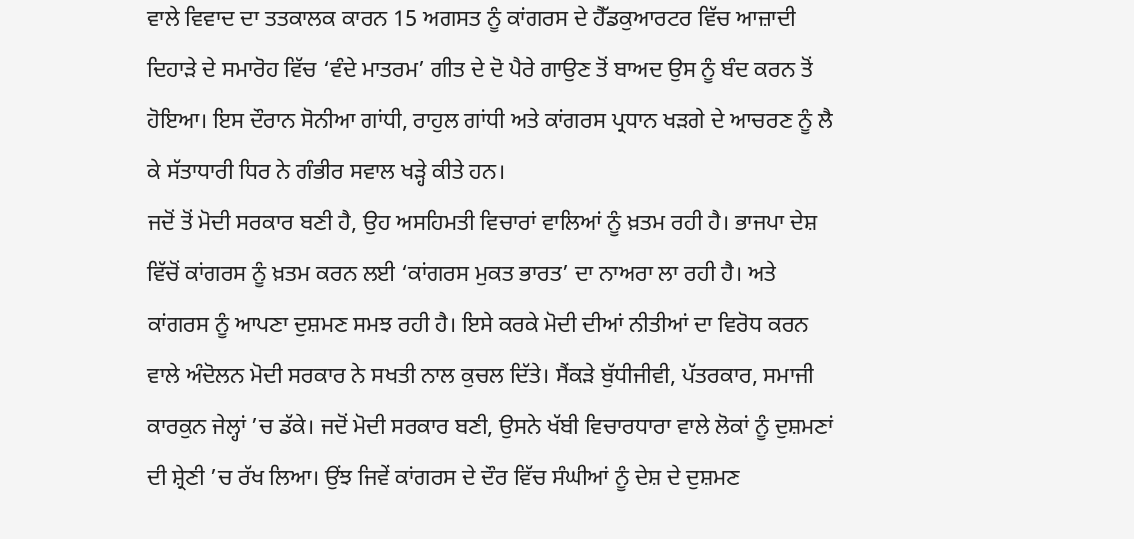ਵਾਲੇ ਵਿਵਾਦ ਦਾ ਤਤਕਾਲਕ ਕਾਰਨ 15 ਅਗਸਤ ਨੂੰ ਕਾਂਗਰਸ ਦੇ ਹੈੱਡਕੁਆਰਟਰ ਵਿੱਚ ਆਜ਼ਾਦੀ ਦਿਹਾੜੇ ਦੇ ਸਮਾਰੋਹ ਵਿੱਚ ‘ਵੰਦੇ ਮਾਤਰਮ’ ਗੀਤ ਦੇ ਦੋ ਪੈਰੇ ਗਾਉਣ ਤੋਂ ਬਾਅਦ ਉਸ ਨੂੰ ਬੰਦ ਕਰਨ ਤੋਂ ਹੋਇਆ। ਇਸ ਦੌਰਾਨ ਸੋਨੀਆ ਗਾਂਧੀ, ਰਾਹੁਲ ਗਾਂਧੀ ਅਤੇ ਕਾਂਗਰਸ ਪ੍ਰਧਾਨ ਖੜਗੇ ਦੇ ਆਚਰਣ ਨੂੰ ਲੈ ਕੇ ਸੱਤਾਧਾਰੀ ਧਿਰ ਨੇ ਗੰਭੀਰ ਸਵਾਲ ਖੜ੍ਹੇ ਕੀਤੇ ਹਨ।
ਜਦੋਂ ਤੋਂ ਮੋਦੀ ਸਰਕਾਰ ਬਣੀ ਹੈ, ਉਹ ਅਸਹਿਮਤੀ ਵਿਚਾਰਾਂ ਵਾਲਿਆਂ ਨੂੰ ਖ਼ਤਮ ਰਹੀ ਹੈ। ਭਾਜਪਾ ਦੇਸ਼ ਵਿੱਚੋਂ ਕਾਂਗਰਸ ਨੂੰ ਖ਼ਤਮ ਕਰਨ ਲਈ ‘ਕਾਂਗਰਸ ਮੁਕਤ ਭਾਰਤ’ ਦਾ ਨਾਅਰਾ ਲਾ ਰਹੀ ਹੈ। ਅਤੇ ਕਾਂਗਰਸ ਨੂੰ ਆਪਣਾ ਦੁਸ਼ਮਣ ਸਮਝ ਰਹੀ ਹੈ। ਇਸੇ ਕਰਕੇ ਮੋਦੀ ਦੀਆਂ ਨੀਤੀਆਂ ਦਾ ਵਿਰੋਧ ਕਰਨ ਵਾਲੇ ਅੰਦੋਲਨ ਮੋਦੀ ਸਰਕਾਰ ਨੇ ਸਖਤੀ ਨਾਲ ਕੁਚਲ ਦਿੱਤੇ। ਸੈਂਕੜੇ ਬੁੱਧੀਜੀਵੀ, ਪੱਤਰਕਾਰ, ਸਮਾਜੀ ਕਾਰਕੁਨ ਜੇਲ੍ਹਾਂ ’ਚ ਡੱਕੇ। ਜਦੋਂ ਮੋਦੀ ਸਰਕਾਰ ਬਣੀ, ਉਸਨੇ ਖੱਬੀ ਵਿਚਾਰਧਾਰਾ ਵਾਲੇ ਲੋਕਾਂ ਨੂੰ ਦੁਸ਼ਮਣਾਂ ਦੀ ਸ਼੍ਰੇਣੀ ’ਚ ਰੱਖ ਲਿਆ। ਉਂਝ ਜਿਵੇਂ ਕਾਂਗਰਸ ਦੇ ਦੌਰ ਵਿੱਚ ਸੰਘੀਆਂ ਨੂੰ ਦੇਸ਼ ਦੇ ਦੁਸ਼ਮਣ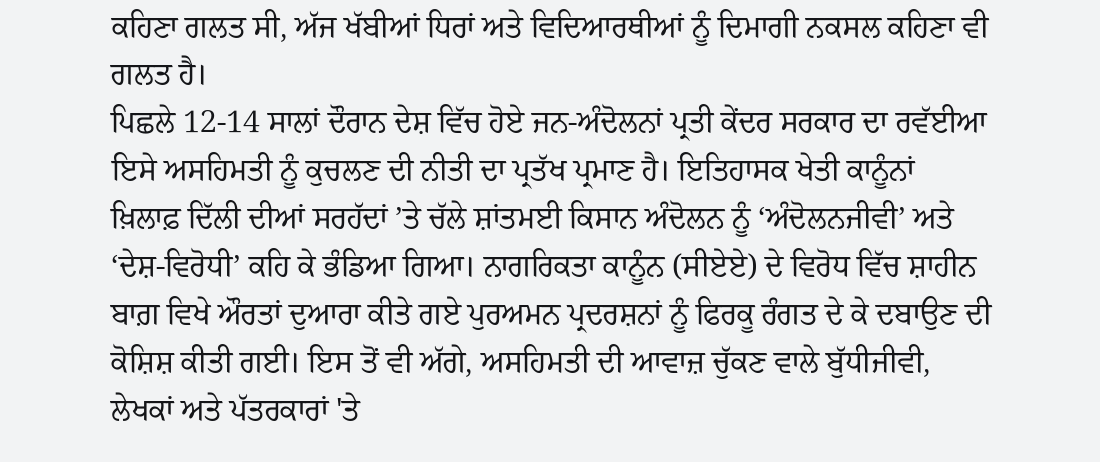ਕਹਿਣਾ ਗਲਤ ਸੀ, ਅੱਜ ਖੱਬੀਆਂ ਧਿਰਾਂ ਅਤੇ ਵਿਦਿਆਰਥੀਆਂ ਨੂੰ ਦਿਮਾਗੀ ਨਕਸਲ ਕਹਿਣਾ ਵੀ ਗਲਤ ਹੈ।
ਪਿਛਲੇ 12-14 ਸਾਲਾਂ ਦੌਰਾਨ ਦੇਸ਼ ਵਿੱਚ ਹੋਏ ਜਨ-ਅੰਦੋਲਨਾਂ ਪ੍ਰਤੀ ਕੇਂਦਰ ਸਰਕਾਰ ਦਾ ਰਵੱਈਆ ਇਸੇ ਅਸਹਿਮਤੀ ਨੂੰ ਕੁਚਲਣ ਦੀ ਨੀਤੀ ਦਾ ਪ੍ਰਤੱਖ ਪ੍ਰਮਾਣ ਹੈ। ਇਤਿਹਾਸਕ ਖੇਤੀ ਕਾਨੂੰਨਾਂ ਖ਼ਿਲਾਫ਼ ਦਿੱਲੀ ਦੀਆਂ ਸਰਹੱਦਾਂ ’ਤੇ ਚੱਲੇ ਸ਼ਾਂਤਮਈ ਕਿਸਾਨ ਅੰਦੋਲਨ ਨੂੰ ‘ਅੰਦੋਲਨਜੀਵੀ’ ਅਤੇ ‘ਦੇਸ਼-ਵਿਰੋਧੀ’ ਕਹਿ ਕੇ ਭੰਡਿਆ ਗਿਆ। ਨਾਗਰਿਕਤਾ ਕਾਨੂੰਨ (ਸੀਏਏ) ਦੇ ਵਿਰੋਧ ਵਿੱਚ ਸ਼ਾਹੀਨ ਬਾਗ਼ ਵਿਖੇ ਔਰਤਾਂ ਦੁਆਰਾ ਕੀਤੇ ਗਏ ਪੁਰਅਮਨ ਪ੍ਰਦਰਸ਼ਨਾਂ ਨੂੰ ਫਿਰਕੂ ਰੰਗਤ ਦੇ ਕੇ ਦਬਾਉਣ ਦੀ ਕੋਸ਼ਿਸ਼ ਕੀਤੀ ਗਈ। ਇਸ ਤੋਂ ਵੀ ਅੱਗੇ, ਅਸਹਿਮਤੀ ਦੀ ਆਵਾਜ਼ ਚੁੱਕਣ ਵਾਲੇ ਬੁੱਧੀਜੀਵੀ, ਲੇਖਕਾਂ ਅਤੇ ਪੱਤਰਕਾਰਾਂ 'ਤੇ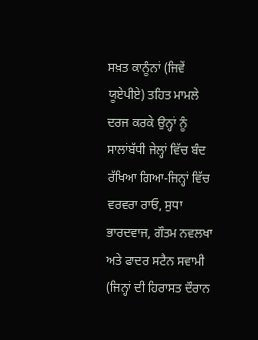ਸਖ਼ਤ ਕਾਨੂੰਨਾਂ (ਜਿਵੇਂ ਯੂਏਪੀਏ) ਤਹਿਤ ਮਾਮਲੇ ਦਰਜ ਕਰਕੇ ਉਨ੍ਹਾਂ ਨੂੰ ਸਾਲਾਂਬੱਧੀ ਜੇਲ੍ਹਾਂ ਵਿੱਚ ਬੰਦ ਰੱਖਿਆ ਗਿਆ-ਜਿਨ੍ਹਾਂ ਵਿੱਚ ਵਰਵਰਾ ਰਾਓ, ਸੁਧਾ ਭਾਰਦਵਾਜ, ਗੌਤਮ ਨਵਲਖਾ ਅਤੇ ਫਾਦਰ ਸਟੈਨ ਸਵਾਮੀ (ਜਿਨ੍ਹਾਂ ਦੀ ਹਿਰਾਸਤ ਦੌਰਾਨ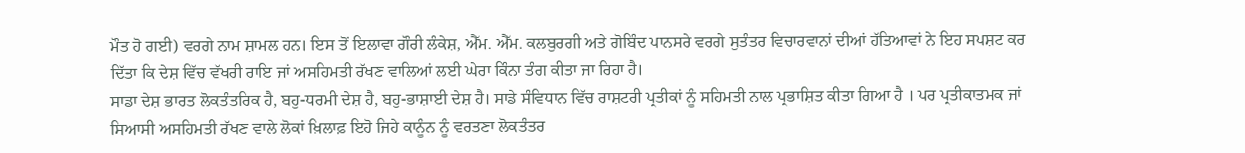ਮੌਤ ਹੋ ਗਈ) ਵਰਗੇ ਨਾਮ ਸ਼ਾਮਲ ਹਨ। ਇਸ ਤੋਂ ਇਲਾਵਾ ਗੌਰੀ ਲੰਕੇਸ਼, ਐੱਮ. ਐੱਮ. ਕਲਬੁਰਗੀ ਅਤੇ ਗੋਬਿੰਦ ਪਾਨਸਰੇ ਵਰਗੇ ਸੁਤੰਤਰ ਵਿਚਾਰਵਾਨਾਂ ਦੀਆਂ ਹੱਤਿਆਵਾਂ ਨੇ ਇਹ ਸਪਸ਼ਟ ਕਰ ਦਿੱਤਾ ਕਿ ਦੇਸ਼ ਵਿੱਚ ਵੱਖਰੀ ਰਾਇ ਜਾਂ ਅਸਹਿਮਤੀ ਰੱਖਣ ਵਾਲਿਆਂ ਲਈ ਘੇਰਾ ਕਿੰਨਾ ਤੰਗ ਕੀਤਾ ਜਾ ਰਿਹਾ ਹੈ।
ਸਾਡਾ ਦੇਸ਼ ਭਾਰਤ ਲੋਕਤੰਤਰਿਕ ਹੈ, ਬਹੁ-ਧਰਮੀ ਦੇਸ਼ ਹੈ, ਬਹੁ-ਭਾਸ਼ਾਈ ਦੇਸ਼ ਹੈ। ਸਾਡੇ ਸੰਵਿਧਾਨ ਵਿੱਚ ਰਾਸ਼ਟਰੀ ਪ੍ਰਤੀਕਾਂ ਨੂੰ ਸਹਿਮਤੀ ਨਾਲ ਪ੍ਰਭਾਸ਼ਿਤ ਕੀਤਾ ਗਿਆ ਹੈ । ਪਰ ਪ੍ਰਤੀਕਾਤਮਕ ਜਾਂ ਸਿਆਸੀ ਅਸਹਿਮਤੀ ਰੱਖਣ ਵਾਲੇ ਲੋਕਾਂ ਖ਼ਿਲਾਫ਼ ਇਹੋ ਜਿਹੇ ਕਾਨੂੰਨ ਨੂੰ ਵਰਤਣਾ ਲੋਕਤੰਤਰ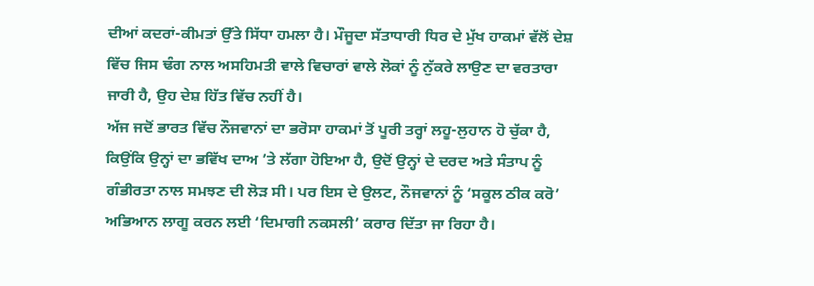ਦੀਆਂ ਕਦਰਾਂ-ਕੀਮਤਾਂ ਉੱਤੇ ਸਿੱਧਾ ਹਮਲਾ ਹੈ। ਮੌਜੂਦਾ ਸੱਤਾਧਾਰੀ ਧਿਰ ਦੇ ਮੁੱਖ ਹਾਕਮਾਂ ਵੱਲੋਂ ਦੇਸ਼ ਵਿੱਚ ਜਿਸ ਢੰਗ ਨਾਲ ਅਸਹਿਮਤੀ ਵਾਲੇ ਵਿਚਾਰਾਂ ਵਾਲੇ ਲੋਕਾਂ ਨੂੰ ਨੁੱਕਰੇ ਲਾਉਣ ਦਾ ਵਰਤਾਰਾ ਜਾਰੀ ਹੈ, ਉਹ ਦੇਸ਼ ਹਿੱਤ ਵਿੱਚ ਨਹੀਂ ਹੈ।
ਅੱਜ ਜਦੋਂ ਭਾਰਤ ਵਿੱਚ ਨੌਜਵਾਨਾਂ ਦਾ ਭਰੋਸਾ ਹਾਕਮਾਂ ਤੋਂ ਪੂਰੀ ਤਰ੍ਹਾਂ ਲਹੂ-ਲੁਹਾਨ ਹੋ ਚੁੱਕਾ ਹੈ, ਕਿਉਂਕਿ ਉਨ੍ਹਾਂ ਦਾ ਭਵਿੱਖ ਦਾਅ ’ਤੇ ਲੱਗਾ ਹੋਇਆ ਹੈ, ਉਦੋਂ ਉਨ੍ਹਾਂ ਦੇ ਦਰਦ ਅਤੇ ਸੰਤਾਪ ਨੂੰ ਗੰਭੀਰਤਾ ਨਾਲ ਸਮਝਣ ਦੀ ਲੋੜ ਸੀ। ਪਰ ਇਸ ਦੇ ਉਲਟ, ਨੌਜਵਾਨਾਂ ਨੂੰ ‘ਸਕੂਲ ਠੀਕ ਕਰੋ’ ਅਭਿਆਨ ਲਾਗੂ ਕਰਨ ਲਈ ‘ਦਿਮਾਗੀ ਨਕਸਲੀ’ ਕਰਾਰ ਦਿੱਤਾ ਜਾ ਰਿਹਾ ਹੈ।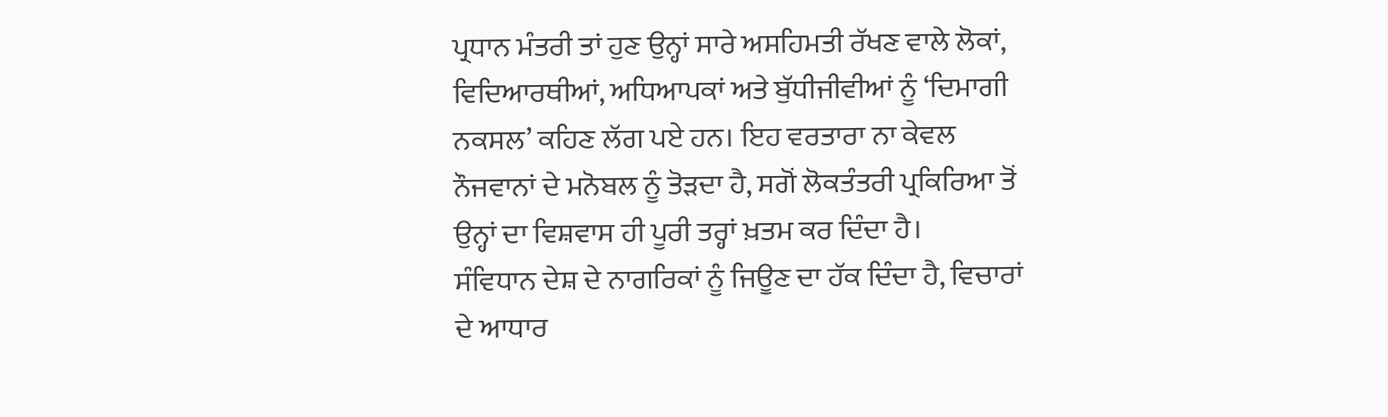ਪ੍ਰਧਾਨ ਮੰਤਰੀ ਤਾਂ ਹੁਣ ਉਨ੍ਹਾਂ ਸਾਰੇ ਅਸਹਿਮਤੀ ਰੱਖਣ ਵਾਲੇ ਲੋਕਾਂ, ਵਿਦਿਆਰਥੀਆਂ, ਅਧਿਆਪਕਾਂ ਅਤੇ ਬੁੱਧੀਜੀਵੀਆਂ ਨੂੰ ‘ਦਿਮਾਗੀ ਨਕਸਲ’ ਕਹਿਣ ਲੱਗ ਪਏ ਹਨ। ਇਹ ਵਰਤਾਰਾ ਨਾ ਕੇਵਲ ਨੌਜਵਾਨਾਂ ਦੇ ਮਨੋਬਲ ਨੂੰ ਤੋੜਦਾ ਹੈ, ਸਗੋਂ ਲੋਕਤੰਤਰੀ ਪ੍ਰਕਿਰਿਆ ਤੋਂ ਉਨ੍ਹਾਂ ਦਾ ਵਿਸ਼ਵਾਸ ਹੀ ਪੂਰੀ ਤਰ੍ਹਾਂ ਖ਼ਤਮ ਕਰ ਦਿੰਦਾ ਹੈ।
ਸੰਵਿਧਾਨ ਦੇਸ਼ ਦੇ ਨਾਗਰਿਕਾਂ ਨੂੰ ਜਿਊਣ ਦਾ ਹੱਕ ਦਿੰਦਾ ਹੈ, ਵਿਚਾਰਾਂ ਦੇ ਆਧਾਰ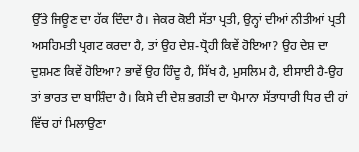ਉੱਤੇ ਜਿਊਣ ਦਾ ਹੱਕ ਦਿੰਦਾ ਹੈ। ਜੇਕਰ ਕੋਈ ਸੱਤਾ ਪ੍ਰਤੀ, ਉਨ੍ਹਾਂ ਦੀਆਂ ਨੀਤੀਆਂ ਪ੍ਰਤੀ ਅਸਹਿਮਤੀ ਪ੍ਰਗਟ ਕਰਦਾ ਹੈ, ਤਾਂ ਉਹ ਦੇਸ਼-ਧ੍ਰੋਹੀ ਕਿਵੇਂ ਹੋਇਆ? ਉਹ ਦੇਸ਼ ਦਾ ਦੁਸ਼ਮਣ ਕਿਵੇਂ ਹੋਇਆ? ਭਾਵੇਂ ਉਹ ਹਿੰਦੂ ਹੈ, ਸਿੱਖ ਹੈ, ਮੁਸਲਿਮ ਹੈ, ਈਸਾਈ ਹੈ-ਉਹ ਤਾਂ ਭਾਰਤ ਦਾ ਬਾਸ਼ਿੰਦਾ ਹੈ। ਕਿਸੇ ਦੀ ਦੇਸ਼ ਭਗਤੀ ਦਾ ਪੈਮਾਨਾ ਸੱਤਾਧਾਰੀ ਧਿਰ ਦੀ ਹਾਂ ਵਿੱਚ ਹਾਂ ਮਿਲਾਉਣਾ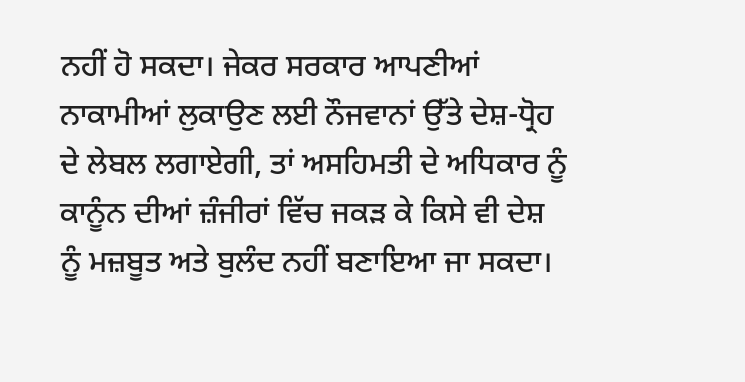ਨਹੀਂ ਹੋ ਸਕਦਾ। ਜੇਕਰ ਸਰਕਾਰ ਆਪਣੀਆਂ ਨਾਕਾਮੀਆਂ ਲੁਕਾਉਣ ਲਈ ਨੌਜਵਾਨਾਂ ਉੱਤੇ ਦੇਸ਼-ਧ੍ਰੋਹ ਦੇ ਲੇਬਲ ਲਗਾਏਗੀ, ਤਾਂ ਅਸਹਿਮਤੀ ਦੇ ਅਧਿਕਾਰ ਨੂੰ ਕਾਨੂੰਨ ਦੀਆਂ ਜ਼ੰਜੀਰਾਂ ਵਿੱਚ ਜਕੜ ਕੇ ਕਿਸੇ ਵੀ ਦੇਸ਼ ਨੂੰ ਮਜ਼ਬੂਤ ਅਤੇ ਬੁਲੰਦ ਨਹੀਂ ਬਣਾਇਆ ਜਾ ਸਕਦਾ।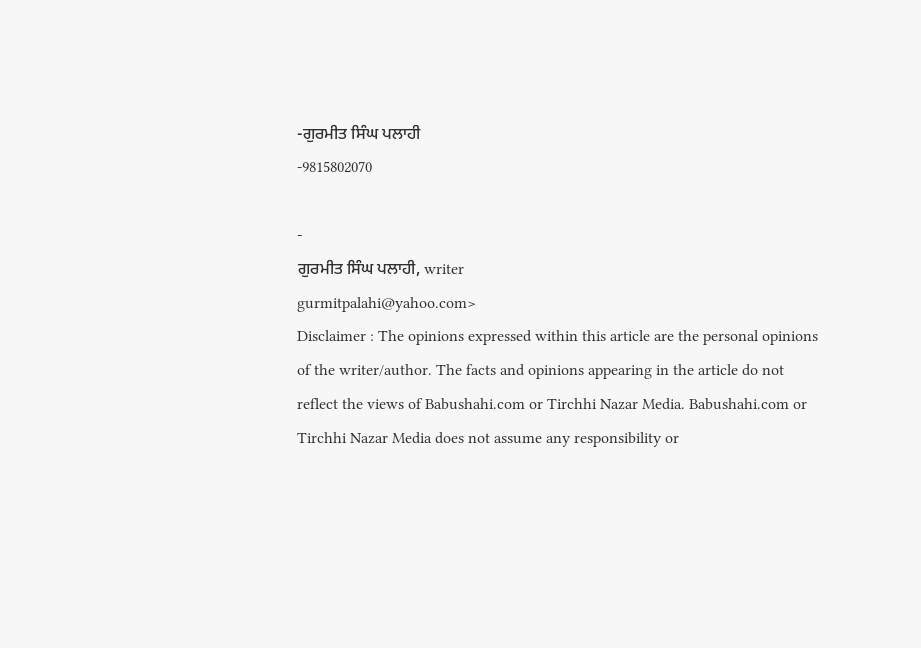-ਗੁਰਮੀਤ ਸਿੰਘ ਪਲਾਹੀ
-9815802070

-
ਗੁਰਮੀਤ ਸਿੰਘ ਪਲਾਹੀ, writer
gurmitpalahi@yahoo.com>
Disclaimer : The opinions expressed within this article are the personal opinions of the writer/author. The facts and opinions appearing in the article do not reflect the views of Babushahi.com or Tirchhi Nazar Media. Babushahi.com or Tirchhi Nazar Media does not assume any responsibility or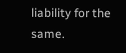liability for the same.